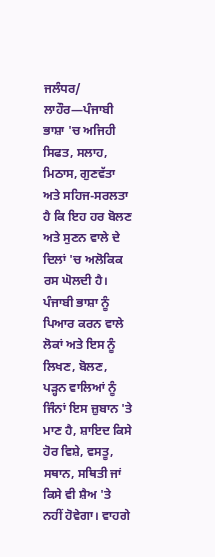ਜਲੰਧਰ/ ਲਾਹੌਰ—ਪੰਜਾਬੀ ਭਾਸ਼ਾ 'ਚ ਅਜਿਹੀ ਸਿਫਤ, ਸਲਾਹ, ਮਿਠਾਸ, ਗੁਣਵੱਤਾ ਅਤੇ ਸਹਿਜ-ਸਰਲਤਾ ਹੈ ਕਿ ਇਹ ਹਰ ਬੋਲਣ ਅਤੇ ਸੁਣਨ ਵਾਲੇ ਦੇ ਦਿਲਾਂ 'ਚ ਅਲੋਕਿਕ ਰਸ ਘੋਲਦੀ ਹੈ। ਪੰਜਾਬੀ ਭਾਸ਼ਾ ਨੂੰ ਪਿਆਰ ਕਰਨ ਵਾਲੇ ਲੋਕਾਂ ਅਤੇ ਇਸ ਨੂੰ ਲਿਖਣ, ਬੋਲਣ, ਪੜ੍ਹਨ ਵਾਲਿਆਂ ਨੂੰ ਜਿੰਨਾਂ ਇਸ ਜ਼ੁਬਾਨ 'ਤੇ ਮਾਣ ਹੈ, ਸ਼ਾਇਦ ਕਿਸੇ ਹੋਰ ਵਿਸ਼ੇ, ਵਸਤੂ, ਸਥਾਨ, ਸਥਿਤੀ ਜਾਂ ਕਿਸੇ ਵੀ ਸ਼ੈਅ 'ਤੇ ਨਹੀਂ ਹੋਵੇਗਾ। ਵਾਹਗੇ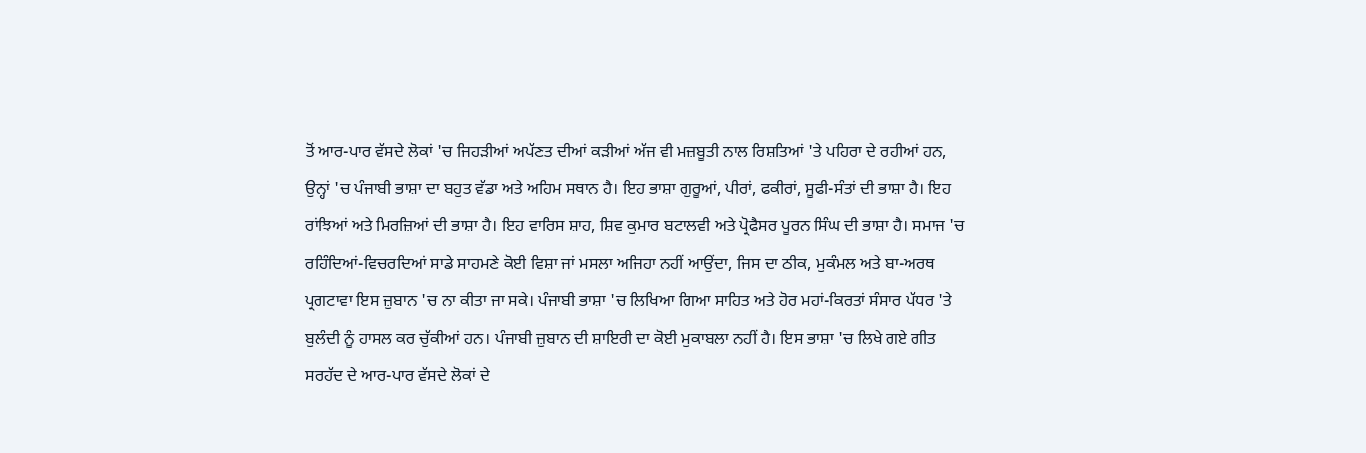ਤੋਂ ਆਰ-ਪਾਰ ਵੱਸਦੇ ਲੋਕਾਂ 'ਚ ਜਿਹੜੀਆਂ ਅਪੱਣਤ ਦੀਆਂ ਕੜੀਆਂ ਅੱਜ ਵੀ ਮਜ਼ਬੂਤੀ ਨਾਲ ਰਿਸ਼ਤਿਆਂ 'ਤੇ ਪਹਿਰਾ ਦੇ ਰਹੀਆਂ ਹਨ, ਉਨ੍ਹਾਂ 'ਚ ਪੰਜਾਬੀ ਭਾਸ਼ਾ ਦਾ ਬਹੁਤ ਵੱਡਾ ਅਤੇ ਅਹਿਮ ਸਥਾਨ ਹੈ। ਇਹ ਭਾਸ਼ਾ ਗੁਰੂਆਂ, ਪੀਰਾਂ, ਫਕੀਰਾਂ, ਸੂਫੀ-ਸੰਤਾਂ ਦੀ ਭਾਸ਼ਾ ਹੈ। ਇਹ ਰਾਂਝਿਆਂ ਅਤੇ ਮਿਰਜ਼ਿਆਂ ਦੀ ਭਾਸ਼ਾ ਹੈ। ਇਹ ਵਾਰਿਸ ਸ਼ਾਹ, ਸ਼ਿਵ ਕੁਮਾਰ ਬਟਾਲਵੀ ਅਤੇ ਪ੍ਰੋਫੈਸਰ ਪੂਰਨ ਸਿੰਘ ਦੀ ਭਾਸ਼ਾ ਹੈ। ਸਮਾਜ 'ਚ ਰਹਿੰਦਿਆਂ-ਵਿਚਰਦਿਆਂ ਸਾਡੇ ਸਾਹਮਣੇ ਕੋਈ ਵਿਸ਼ਾ ਜਾਂ ਮਸਲਾ ਅਜਿਹਾ ਨਹੀਂ ਆਉਂਦਾ, ਜਿਸ ਦਾ ਠੀਕ, ਮੁਕੰਮਲ ਅਤੇ ਬਾ-ਅਰਥ ਪ੍ਰਗਟਾਵਾ ਇਸ ਜ਼ੁਬਾਨ 'ਚ ਨਾ ਕੀਤਾ ਜਾ ਸਕੇ। ਪੰਜਾਬੀ ਭਾਸ਼ਾ 'ਚ ਲਿਖਿਆ ਗਿਆ ਸਾਹਿਤ ਅਤੇ ਹੋਰ ਮਹਾਂ-ਕਿਰਤਾਂ ਸੰਸਾਰ ਪੱਧਰ 'ਤੇ ਬੁਲੰਦੀ ਨੂੰ ਹਾਸਲ ਕਰ ਚੁੱਕੀਆਂ ਹਨ। ਪੰਜਾਬੀ ਜ਼ੁਬਾਨ ਦੀ ਸ਼ਾਇਰੀ ਦਾ ਕੋਈ ਮੁਕਾਬਲਾ ਨਹੀਂ ਹੈ। ਇਸ ਭਾਸ਼ਾ 'ਚ ਲਿਖੇ ਗਏ ਗੀਤ ਸਰਹੱਦ ਦੇ ਆਰ-ਪਾਰ ਵੱਸਦੇ ਲੋਕਾਂ ਦੇ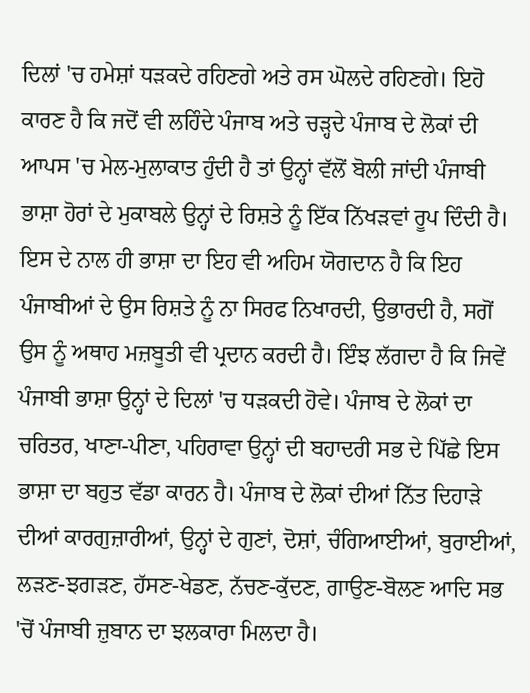ਦਿਲਾਂ 'ਚ ਹਮੇਸ਼ਾਂ ਧੜਕਦੇ ਰਹਿਣਗੇ ਅਤੇ ਰਸ ਘੋਲਦੇ ਰਹਿਣਗੇ। ਇਹੋ ਕਾਰਣ ਹੈ ਕਿ ਜਦੋਂ ਵੀ ਲਹਿੰਦੇ ਪੰਜਾਬ ਅਤੇ ਚੜ੍ਹਦੇ ਪੰਜਾਬ ਦੇ ਲੋਕਾਂ ਦੀ ਆਪਸ 'ਚ ਮੇਲ-ਮੁਲਾਕਾਤ ਹੁੰਦੀ ਹੈ ਤਾਂ ਉਨ੍ਹਾਂ ਵੱਲੋਂ ਬੋਲੀ ਜਾਂਦੀ ਪੰਜਾਬੀ ਭਾਸ਼ਾ ਹੋਰਾਂ ਦੇ ਮੁਕਾਬਲੇ ਉਨ੍ਹਾਂ ਦੇ ਰਿਸ਼ਤੇ ਨੂੰ ਇੱਕ ਨਿੱਖੜਵਾਂ ਰੂਪ ਦਿੰਦੀ ਹੈ। ਇਸ ਦੇ ਨਾਲ ਹੀ ਭਾਸ਼ਾ ਦਾ ਇਹ ਵੀ ਅਹਿਮ ਯੋਗਦਾਨ ਹੈ ਕਿ ਇਹ ਪੰਜਾਬੀਆਂ ਦੇ ਉਸ ਰਿਸ਼ਤੇ ਨੂੰ ਨਾ ਸਿਰਫ ਨਿਖਾਰਦੀ, ਉਭਾਰਦੀ ਹੈ, ਸਗੋਂ ਉਸ ਨੂੰ ਅਥਾਹ ਮਜ਼ਬੂਤੀ ਵੀ ਪ੍ਰਦਾਨ ਕਰਦੀ ਹੈ। ਇੰਝ ਲੱਗਦਾ ਹੈ ਕਿ ਜਿਵੇਂ ਪੰਜਾਬੀ ਭਾਸ਼ਾ ਉਨ੍ਹਾਂ ਦੇ ਦਿਲਾਂ 'ਚ ਧੜਕਦੀ ਹੋਵੇ। ਪੰਜਾਬ ਦੇ ਲੋਕਾਂ ਦਾ ਚਰਿਤਰ, ਖਾਣਾ-ਪੀਣਾ, ਪਹਿਰਾਵਾ ਉਨ੍ਹਾਂ ਦੀ ਬਹਾਦਰੀ ਸਭ ਦੇ ਪਿੱਛੇ ਇਸ ਭਾਸ਼ਾ ਦਾ ਬਹੁਤ ਵੱਡਾ ਕਾਰਨ ਹੈ। ਪੰਜਾਬ ਦੇ ਲੋਕਾਂ ਦੀਆਂ ਨਿੱਤ ਦਿਹਾੜੇ ਦੀਆਂ ਕਾਰਗੁਜ਼ਾਰੀਆਂ, ਉਨ੍ਹਾਂ ਦੇ ਗੁਣਾਂ, ਦੋਸ਼ਾਂ, ਚੰਗਿਆਈਆਂ, ਬੁਰਾਈਆਂ, ਲੜਣ-ਝਗੜਣ, ਹੱਸਣ-ਖੇਡਣ, ਨੱਚਣ-ਕੁੱਦਣ, ਗਾਉਣ-ਬੋਲਣ ਆਦਿ ਸਭ 'ਚੋਂ ਪੰਜਾਬੀ ਜ਼ੁਬਾਨ ਦਾ ਝਲਕਾਰਾ ਮਿਲਦਾ ਹੈ।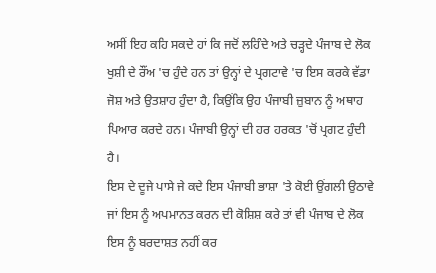ਅਸੀਂ ਇਹ ਕਹਿ ਸਕਦੇ ਹਾਂ ਕਿ ਜਦੋਂ ਲਹਿੰਦੇ ਅਤੇ ਚੜ੍ਹਦੇ ਪੰਜਾਬ ਦੇ ਲੋਕ ਖੁਸ਼ੀ ਦੇ ਰੌਂਅ 'ਚ ਹੁੰਦੇ ਹਨ ਤਾਂ ਉਨ੍ਹਾਂ ਦੇ ਪ੍ਰਗਟਾਵੇ 'ਚ ਇਸ ਕਰਕੇ ਵੱਡਾ ਜੋਸ਼ ਅਤੇ ਉਤਸ਼ਾਹ ਹੁੰਦਾ ਹੈ, ਕਿਉਂਕਿ ਉਹ ਪੰਜਾਬੀ ਜ਼ੁਬਾਨ ਨੂੰ ਅਥਾਹ ਪਿਆਰ ਕਰਦੇ ਹਨ। ਪੰਜਾਬੀ ਉਨ੍ਹਾਂ ਦੀ ਹਰ ਹਰਕਤ 'ਚੋਂ ਪ੍ਰਗਟ ਹੁੰਦੀ ਹੈ।
ਇਸ ਦੇ ਦੂਜੇ ਪਾਸੇ ਜੇ ਕਦੇ ਇਸ ਪੰਜਾਬੀ ਭਾਸ਼ਾ 'ਤੇ ਕੋਈ ਉਂਗਲੀ ਉਠਾਵੇ ਜਾਂ ਇਸ ਨੂੰ ਅਪਮਾਨਤ ਕਰਨ ਦੀ ਕੋਸ਼ਿਸ਼ ਕਰੇ ਤਾਂ ਵੀ ਪੰਜਾਬ ਦੇ ਲੋਕ ਇਸ ਨੂੰ ਬਰਦਾਸ਼ਤ ਨਹੀਂ ਕਰ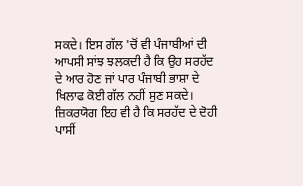ਸਕਦੇ। ਇਸ ਗੱਲ 'ਚੋਂ ਵੀ ਪੰਜਾਬੀਆਂ ਦੀ ਆਪਸੀ ਸਾਂਝ ਝਲਕਦੀ ਹੈ ਕਿ ਉਹ ਸਰਹੱਦ ਦੇ ਆਰ ਹੋਣ ਜਾਂ ਪਾਰ ਪੰਜਾਬੀ ਭਾਸ਼ਾ ਦੇ ਖਿਲਾਫ ਕੋਈ ਗੱਲ ਨਹੀਂ ਸੁਣ ਸਕਦੇ। ਜ਼ਿਕਰਯੋਗ ਇਹ ਵੀ ਹੈ ਕਿ ਸਰਹੱਦ ਦੇ ਦੋਹੀ ਪਾਸੀਂ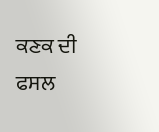ਕਣਕ ਦੀ ਫਸਲ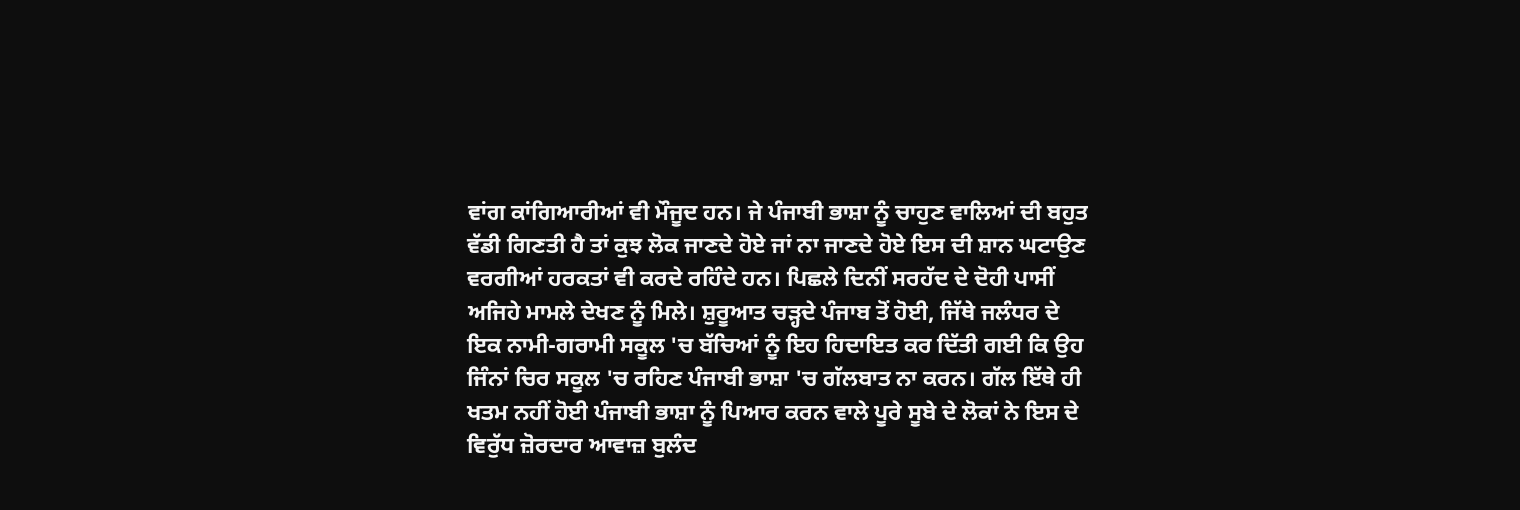ਵਾਂਗ ਕਾਂਗਿਆਰੀਆਂ ਵੀ ਮੌਜੂਦ ਹਨ। ਜੇ ਪੰਜਾਬੀ ਭਾਸ਼ਾ ਨੂੰ ਚਾਹੁਣ ਵਾਲਿਆਂ ਦੀ ਬਹੁਤ ਵੱਡੀ ਗਿਣਤੀ ਹੈ ਤਾਂ ਕੁਝ ਲੋਕ ਜਾਣਦੇ ਹੋਏ ਜਾਂ ਨਾ ਜਾਣਦੇ ਹੋਏ ਇਸ ਦੀ ਸ਼ਾਨ ਘਟਾਉਣ ਵਰਗੀਆਂ ਹਰਕਤਾਂ ਵੀ ਕਰਦੇ ਰਹਿੰਦੇ ਹਨ। ਪਿਛਲੇ ਦਿਨੀਂ ਸਰਹੱਦ ਦੇ ਦੋਹੀ ਪਾਸੀਂ ਅਜਿਹੇ ਮਾਮਲੇ ਦੇਖਣ ਨੂੰ ਮਿਲੇ। ਸ਼ੁਰੂਆਤ ਚੜ੍ਹਦੇ ਪੰਜਾਬ ਤੋਂ ਹੋਈ, ਜਿੱਥੇ ਜਲੰਧਰ ਦੇ ਇਕ ਨਾਮੀ-ਗਰਾਮੀ ਸਕੂਲ 'ਚ ਬੱਚਿਆਂ ਨੂੰ ਇਹ ਹਿਦਾਇਤ ਕਰ ਦਿੱਤੀ ਗਈ ਕਿ ਉਹ ਜਿੰਨਾਂ ਚਿਰ ਸਕੂਲ 'ਚ ਰਹਿਣ ਪੰਜਾਬੀ ਭਾਸ਼ਾ 'ਚ ਗੱਲਬਾਤ ਨਾ ਕਰਨ। ਗੱਲ ਇੱਥੇ ਹੀ ਖਤਮ ਨਹੀਂ ਹੋਈ ਪੰਜਾਬੀ ਭਾਸ਼ਾ ਨੂੰ ਪਿਆਰ ਕਰਨ ਵਾਲੇ ਪੂਰੇ ਸੂਬੇ ਦੇ ਲੋਕਾਂ ਨੇ ਇਸ ਦੇ ਵਿਰੁੱਧ ਜ਼ੋਰਦਾਰ ਆਵਾਜ਼ ਬੁਲੰਦ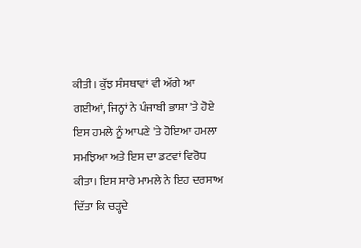ਕੀਤੀ। ਕੁੱਝ ਸੰਸਥਾਵਾਂ ਵੀ ਅੱਗੇ ਆ ਗਈਆਂ, ਜਿਨ੍ਹਾਂ ਨੇ ਪੰਜਾਬੀ ਭਾਸ਼ਾ 'ਤੇ ਹੋਏ ਇਸ ਹਮਲੇ ਨੂੰ ਆਪਣੇ 'ਤੇ ਹੋਇਆ ਹਮਲਾ ਸਮਝਿਆ ਅਤੇ ਇਸ ਦਾ ਡਟਵਾਂ ਵਿਰੋਧ ਕੀਤਾ। ਇਸ ਸਾਰੇ ਮਾਮਲੇ ਨੇ ਇਹ ਦਰਸਾਅ ਦਿੱਤਾ ਕਿ ਚੜ੍ਹਦੇ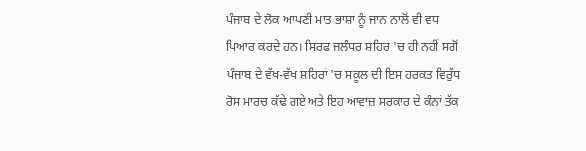ਪੰਜਾਬ ਦੇ ਲੋਕ ਆਪਣੀ ਮਾਤ ਭਾਸ਼ਾ ਨੂੰ ਜਾਨ ਨਾਲੋਂ ਵੀ ਵਧ ਪਿਆਰ ਕਰਦੇ ਹਨ। ਸਿਰਫ ਜਲੰਧਰ ਸ਼ਹਿਰ 'ਚ ਹੀ ਨਹੀਂ ਸਗੋਂ ਪੰਜਾਬ ਦੇ ਵੱਖ-ਵੱਖ ਸ਼ਹਿਰਾਂ 'ਚ ਸਕੂਲ ਦੀ ਇਸ ਹਰਕਤ ਵਿਰੁੱਧ ਰੋਸ ਮਾਰਚ ਕੱਢੇ ਗਏ ਅਤੇ ਇਹ ਆਵਾਜ਼ ਸਰਕਾਰ ਦੇ ਕੰਨਾਂ ਤੱਕ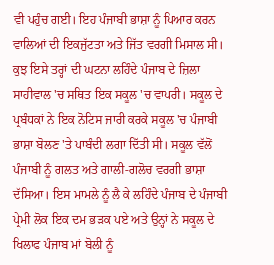ਵੀ ਪਹੁੰਚ ਗਈ। ਇਹ ਪੰਜਾਬੀ ਭਾਸ਼ਾ ਨੂੰ ਪਿਆਰ ਕਰਨ ਵਾਲਿਆਂ ਦੀ ਇਕਜੁੱਟਤਾ ਅਤੇ ਜਿੱਤ ਵਰਗੀ ਮਿਸਾਲ ਸੀ।
ਕੁਝ ਇਸੇ ਤਰ੍ਹਾਂ ਦੀ ਘਟਨਾ ਲਹਿੰਦੇ ਪੰਜਾਬ ਦੇ ਜ਼ਿਲਾ ਸਾਹੀਵਾਲ 'ਚ ਸਥਿਤ ਇਕ ਸਕੂਲ 'ਚ ਵਾਪਰੀ। ਸਕੂਲ ਦੇ ਪ੍ਰਬੰਧਕਾਂ ਨੇ ਇਕ ਨੋਟਿਸ ਜਾਰੀ ਕਰਕੇ ਸਕੂਲ 'ਚ ਪੰਜਾਬੀ ਭਾਸ਼ਾ ਬੋਲਣ 'ਤੇ ਪਾਬੰਦੀ ਲਗਾ ਦਿੱਤੀ ਸੀ। ਸਕੂਲ ਵੱਲੋਂ ਪੰਜਾਬੀ ਨੂੰ ਗਲਤ ਅਤੇ ਗਾਲੀ-ਗਲੋਚ ਵਰਗੀ ਭਾਸ਼ਾ ਦੱਸਿਆ। ਇਸ ਮਾਮਲੇ ਨੂੰ ਲੈ ਕੇ ਲਹਿੰਦੇ ਪੰਜਾਬ ਦੇ ਪੰਜਾਬੀ ਪ੍ਰੇਮੀ ਲੋਕ ਇਕ ਦਮ ਭੜਕ ਪਏ ਅਤੇ ਉਨ੍ਹਾਂ ਨੇ ਸਕੂਲ ਦੇ ਖਿਲਾਫ ਪੰਜਾਬ ਮਾਂ ਬੋਲੀ ਨੂੰ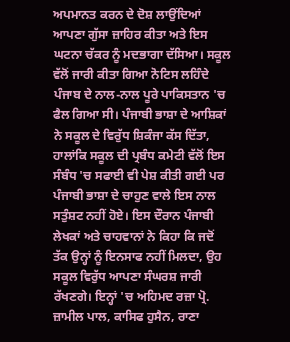ਅਪਮਾਨਤ ਕਰਨ ਦੇ ਦੋਸ਼ ਲਾਉਂਦਿਆਂ ਆਪਣਾ ਗੁੱਸਾ ਜ਼ਾਹਿਰ ਕੀਤਾ ਅਤੇ ਇਸ ਘਟਨਾ ਚੱਕਰ ਨੂੰ ਮਦਭਾਗਾ ਦੱਸਿਆ। ਸਕੂਲ ਵੱਲੋਂ ਜਾਰੀ ਕੀਤਾ ਗਿਆ ਨੋਟਿਸ ਲਹਿੰਦੇ ਪੰਜਾਬ ਦੇ ਨਾਲ-ਨਾਲ ਪੂਰੇ ਪਾਕਿਸਤਾਨ 'ਚ ਫੈਲ ਗਿਆ ਸੀ। ਪੰਜਾਬੀ ਭਾਸ਼ਾ ਦੇ ਆਸ਼ਿਕਾਂ ਨੇ ਸਕੂਲ ਦੇ ਵਿਰੁੱਧ ਸ਼ਿਕੰਜਾ ਕੱਸ ਦਿੱਤਾ, ਹਾਲਾਂਕਿ ਸਕੂਲ ਦੀ ਪ੍ਰਬੰਧ ਕਮੇਟੀ ਵੱਲੋਂ ਇਸ ਸੰਬੰਧ 'ਚ ਸਫਾਈ ਵੀ ਪੇਸ਼ ਕੀਤੀ ਗਈ ਪਰ ਪੰਜਾਬੀ ਭਾਸ਼ਾ ਦੇ ਚਾਹੁਣ ਵਾਲੇ ਇਸ ਨਾਲ ਸਤੁੰਸ਼ਟ ਨਹੀਂ ਹੋਏ। ਇਸ ਦੌਰਾਨ ਪੰਜਾਬੀ ਲੇਖਕਾਂ ਅਤੇ ਚਾਹਵਾਨਾਂ ਨੇ ਕਿਹਾ ਕਿ ਜਦੋਂ ਤੱਕ ਉਨ੍ਹਾਂ ਨੂੰ ਇਨਸਾਫ ਨਹੀਂ ਮਿਲਦਾ, ਉਹ ਸਕੂਲ ਵਿਰੁੱਧ ਆਪਣਾ ਸੰਘਰਸ਼ ਜਾਰੀ ਰੱਖਣਗੇ। ਇਨ੍ਹਾਂ 'ਚ ਅਹਿਮਦ ਰਜ਼ਾ ਪ੍ਰੋ. ਜ਼ਾਮੀਲ ਪਾਲ, ਕਾਸਿਫ ਹੁਸੈਨ, ਰਾਣਾ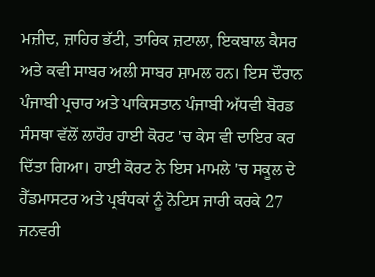ਮਜ਼ੀਦ, ਜ਼ਾਹਿਰ ਭੱਟੀ, ਤਾਰਿਕ ਜ਼ਟਾਲਾ, ਇਕਬਾਲ ਕੈਸਰ ਅਤੇ ਕਵੀ ਸਾਬਰ ਅਲੀ ਸਾਬਰ ਸ਼ਾਮਲ ਹਨ। ਇਸ ਦੌਰਾਨ ਪੰਜਾਬੀ ਪ੍ਰਚਾਰ ਅਤੇ ਪਾਕਿਸਤਾਨ ਪੰਜਾਬੀ ਅੱਧਵੀ ਬੋਰਡ ਸੰਸਥਾ ਵੱਲੋਂ ਲਾਹੌਰ ਹਾਈ ਕੋਰਟ 'ਚ ਕੇਸ ਵੀ ਦਾਇਰ ਕਰ ਦਿੱਤਾ ਗਿਆ। ਹਾਈ ਕੋਰਟ ਨੇ ਇਸ ਮਾਮਲੇ 'ਚ ਸਕੂਲ ਦੇ ਹੈੱਡਮਾਸਟਰ ਅਤੇ ਪ੍ਰਬੰਧਕਾਂ ਨੂੰ ਨੋਟਿਸ ਜਾਰੀ ਕਰਕੇ 27 ਜਨਵਰੀ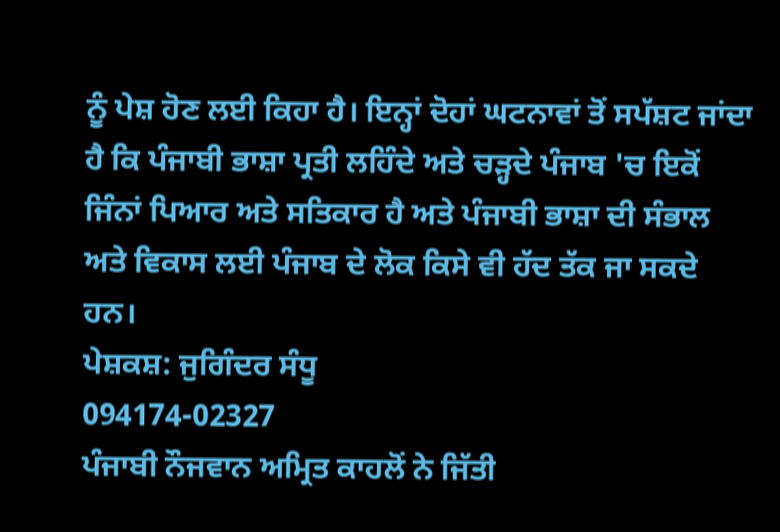ਨੂੰ ਪੇਸ਼ ਹੋਣ ਲਈ ਕਿਹਾ ਹੈ। ਇਨ੍ਹਾਂ ਦੋਹਾਂ ਘਟਨਾਵਾਂ ਤੋਂ ਸਪੱਸ਼ਟ ਜਾਂਦਾ ਹੈ ਕਿ ਪੰਜਾਬੀ ਭਾਸ਼ਾ ਪ੍ਰਤੀ ਲਹਿੰਦੇ ਅਤੇ ਚੜ੍ਹਦੇ ਪੰਜਾਬ 'ਚ ਇਕੋਂ ਜਿੰਨਾਂ ਪਿਆਰ ਅਤੇ ਸਤਿਕਾਰ ਹੈ ਅਤੇ ਪੰਜਾਬੀ ਭਾਸ਼ਾ ਦੀ ਸੰਭਾਲ ਅਤੇ ਵਿਕਾਸ ਲਈ ਪੰਜਾਬ ਦੇ ਲੋਕ ਕਿਸੇ ਵੀ ਹੱਦ ਤੱਕ ਜਾ ਸਕਦੇ ਹਨ।
ਪੇਸ਼ਕਸ਼: ਜੁਗਿੰਦਰ ਸੰਧੂ
094174-02327
ਪੰਜਾਬੀ ਨੌਜਵਾਨ ਅਮ੍ਰਿਤ ਕਾਹਲੋਂ ਨੇ ਜਿੱਤੀ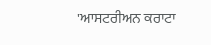'ਆਸਟਰੀਅਨ ਕਰਾਟਾ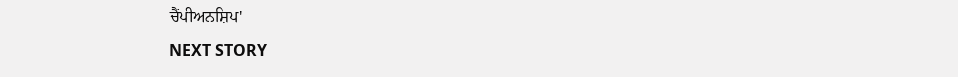ਚੈਂਪੀਅਨਸ਼ਿਪ'
NEXT STORY